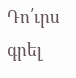Դո՛ւրս գրել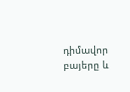դիմավոր բայերը և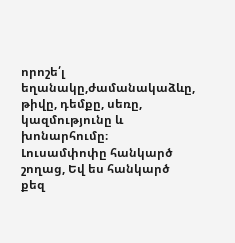որոշե՛լ եղանակը,ժամանակաձևը, թիվը, դեմքը, սեռը, կազմությունը և խոնարհումը։
Լուսամփոփը հանկարծ շողաց, Եվ ես հանկարծ քեզ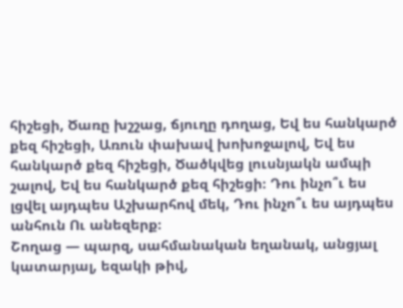հիշեցի, Ծառը խշշաց, ճյուղը դողաց, Եվ ես հանկարծ քեզ հիշեցի, Առուն փախավ խոխոջալով, Եվ ես հանկարծ քեզ հիշեցի, Ծածկվեց լուսնյակն ամպի շալով, Եվ ես հանկարծ քեզ հիշեցի։ Դու ինչո՞ւ ես լցվել այդպես Աշխարհով մեկ, Դու ինչո՞ւ ես այդպես անհուն Ու անեզերք։
Շողաց — պարզ, սահմանական եղանակ, անցյալ կատարյալ, եզակի թիվ,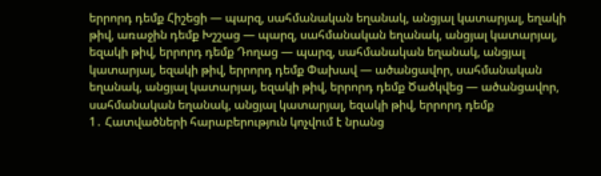երրորդ դեմք Հիշեցի — պարզ, սահմանական եղանակ, անցյալ կատարյալ, եղակի թիվ, առաջին դեմք Խշշաց — պարզ, սահմանական եղանակ, անցյալ կատարյալ, եզակի թիվ, երրորդ դեմք Դողաց — պարզ, սահմանական եղանակ, անցյալ կատարյալ, եզակի թիվ, երրորդ դեմք Փախավ — ածանցավոր, սահմանական եղանակ, անցյալ կատարյալ, եզակի թիվ, երրորդ դեմք Ծածկվեց — ածանցավոր, սահմանական եղանակ, անցյալ կատարյալ, եզակի թիվ, երրորդ դեմք
1․ Հատվածների հարաբերություն կոչվում է նրանց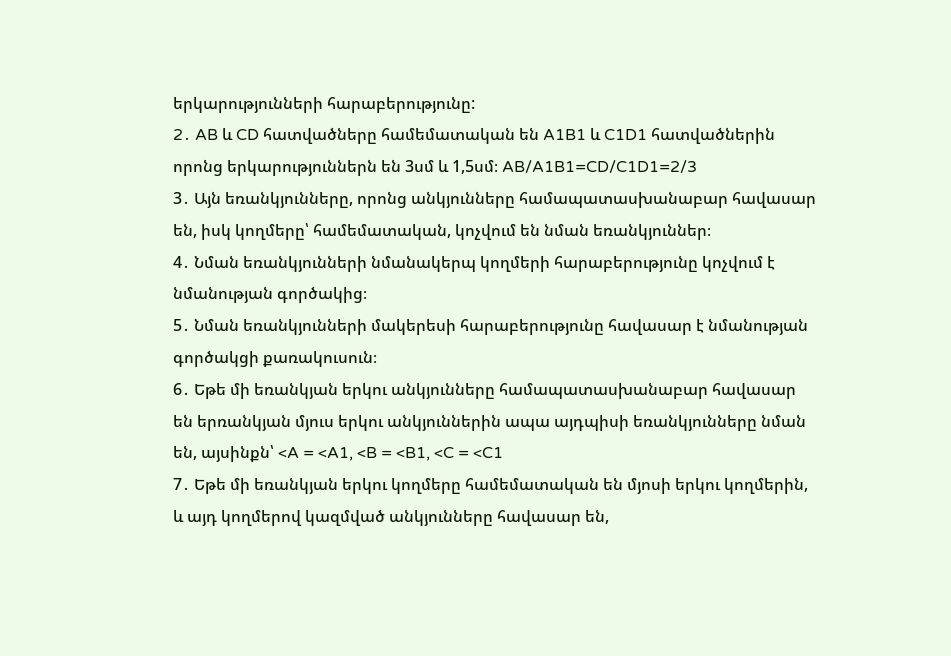երկարությունների հարաբերությունը:
2․ AB և CD հատվածները համեմատական են A1B1 և C1D1 հատվածներին որոնց երկարություններն են 3սմ և 1,5սմ։ AB/A1B1=CD/C1D1=2/3
3․ Այն եռանկյունները, որոնց անկյունները համապատասխանաբար հավասար են, իսկ կողմերը՝ համեմատական, կոչվում են նման եռանկյուններ։
4․ Նման եռանկյունների նմանակերպ կողմերի հարաբերությունը կոչվում է նմանության գործակից։
5․ Նման եռանկյունների մակերեսի հարաբերությունը հավասար է նմանության գործակցի քառակուսուն։
6․ Եթե մի եռանկյան երկու անկյունները համապատասխանաբար հավասար են երռանկյան մյուս երկու անկյուններին ապա այդպիսի եռանկյունները նման են, այսինքն՝ <A = <A1, <B = <B1, <C = <C1
7․ Եթե մի եռանկյան երկու կողմերը համեմատական են մյոսի երկու կողմերին, և այդ կողմերով կազմված անկյունները հավասար են,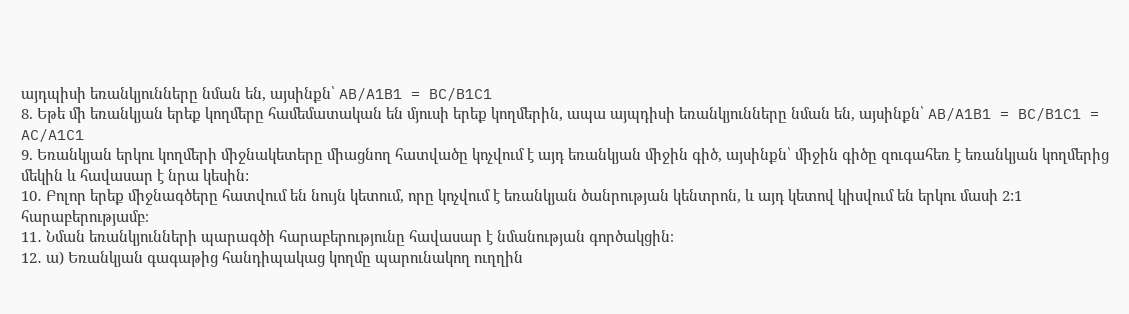այդպիսի եռանկյունները նման են, այսինքն՝ AB/A1B1 = BC/B1C1
8. Եթե մի եռանկյան երեք կողմերը համեմատական են մյուսի երեք կողմերին, ապա այպդիսի եռանկյունները նման են, այսինքն՝ AB/A1B1 = BC/B1C1 = AC/A1C1
9. Եռանկյան երկու կողմերի միջնակետերը միացնող հատվածը կոչվում է այդ եռանկյան միջին գիծ, այսինքն՝ միջին գիծը զուգահեռ է եռանկյան կողմերից մեկին և հավասար է նրա կեսին:
10․ Բոլոր երեք միջնագծերը հատվում են նույն կետում, որը կոչվում է եռանկյան ծանրության կենտրոն, և այդ կետով կիսվում են երկու մասի 2:1 հարաբերությամբ։
11․ Նման եռանկյունների պարագծի հարաբերությունը հավասար է նմանության գործակցին։
12․ ա) Եռանկյան գագաթից հանդիպակաց կողմը պարունակող ուղղին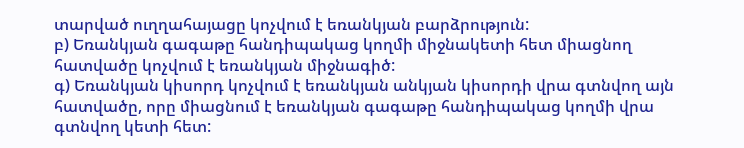տարված ուղղահայացը կոչվում է եռանկյան բարձրություն:
բ) Եռանկյան գագաթը հանդիպակաց կողմի միջնակետի հետ միացնող հատվածը կոչվում է եռանկյան միջնագիծ:
գ) Եռանկյան կիսորդ կոչվում է եռանկյան անկյան կիսորդի վրա գտնվող այն հատվածը, որը միացնում է եռանկյան գագաթը հանդիպակաց կողմի վրա գտնվող կետի հետ: